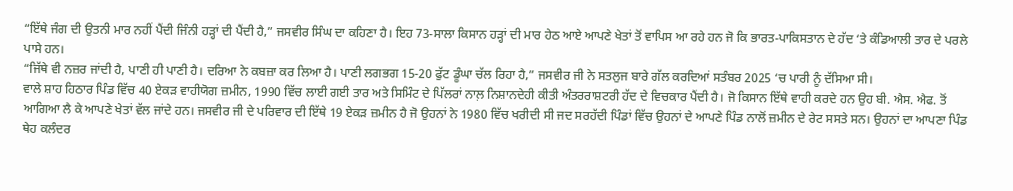“ਇੱਥੇ ਜੰਗ ਦੀ ਉਤਨੀ ਮਾਰ ਨਹੀਂ ਪੈਂਦੀ ਜਿੰਨੀ ਹੜ੍ਹਾਂ ਦੀ ਪੈਂਦੀ ਹੈ,” ਜਸਵੀਰ ਸਿੰਘ ਦਾ ਕਹਿਣਾ ਹੈ। ਇਹ 73-ਸਾਲਾ ਕਿਸਾਨ ਹੜ੍ਹਾਂ ਦੀ ਮਾਰ ਹੇਠ ਆਏ ਆਪਣੇ ਖੇਤਾਂ ਤੋਂ ਵਾਪਿਸ ਆ ਰਹੇ ਹਨ ਜੋ ਕਿ ਭਾਰਤ-ਪਾਕਿਸਤਾਨ ਦੇ ਹੱਦ ‘ਤੇ ਕੰਡਿਆਲੀ ਤਾਰ ਦੇ ਪਰਲੇ ਪਾਸੇ ਹਨ।
“ਜਿੱਥੇ ਵੀ ਨਜ਼ਰ ਜਾਂਦੀ ਹੈ, ਪਾਣੀ ਹੀ ਪਾਣੀ ਹੈ। ਦਰਿਆ ਨੇ ਕਬਜ਼ਾ ਕਰ ਲਿਆ ਹੈ। ਪਾਣੀ ਲਗਭਗ 15-20 ਫੁੱਟ ਡੂੰਘਾ ਚੱਲ ਰਿਹਾ ਹੈ,” ਜਸਵੀਰ ਜੀ ਨੇ ਸਤਲੁਜ ਬਾਰੇ ਗੱਲ ਕਰਦਿਆਂ ਸਤੰਬਰ 2025 ‘ਚ ਪਾਰੀ ਨੂੰ ਦੱਸਿਆ ਸੀ।
ਵਾਲੇ ਸ਼ਾਹ ਹਿਠਾਰ ਪਿੰਡ ਵਿੱਚ 40 ਏਕੜ ਵਾਹੀਯੋਗ ਜ਼ਮੀਨ, 1990 ਵਿੱਚ ਲਾਈ ਗਈ ਤਾਰ ਅਤੇ ਸਿਮਿੰਟ ਦੇ ਪਿੱਲਰਾਂ ਨਾਲ਼ ਨਿਸ਼ਾਨਦੇਹੀ ਕੀਤੀ ਅੰਤਰਰਾਸ਼ਟਰੀ ਹੱਦ ਦੇ ਵਿਚਕਾਰ ਪੈਂਦੀ ਹੈ। ਜੋ ਕਿਸਾਨ ਇੱਥੇ ਵਾਹੀ ਕਰਦੇ ਹਨ ਉਹ ਬੀ. ਐਸ. ਐਫ. ਤੋਂ ਆਗਿਆ ਲੈ ਕੇ ਆਪਣੇ ਖੇਤਾਂ ਵੱਲ ਜਾਂਦੇ ਹਨ। ਜਸਵੀਰ ਜੀ ਦੇ ਪਰਿਵਾਰ ਦੀ ਇੱਥੇ 19 ਏਕੜ ਜ਼ਮੀਨ ਹੈ ਜੋ ਉਹਨਾਂ ਨੇ 1980 ਵਿੱਚ ਖਰੀਦੀ ਸੀ ਜਦ ਸਰਹੱਦੀ ਪਿੰਡਾਂ ਵਿੱਚ ਉਹਨਾਂ ਦੇ ਆਪਣੇ ਪਿੰਡ ਨਾਲੋਂ ਜ਼ਮੀਨ ਦੇ ਰੇਟ ਸਸਤੇ ਸਨ। ਉਹਨਾਂ ਦਾ ਆਪਣਾ ਪਿੰਡ ਥੇਹ ਕਲੰਦਰ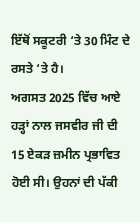ਇੱਥੋਂ ਸਕੂਟਰੀ ‘ਤੇ 30 ਮਿੰਟ ਦੇ ਰਸਤੇ ‘ਤੇ ਹੈ।
ਅਗਸਤ 2025 ਵਿੱਚ ਆਏ ਹੜ੍ਹਾਂ ਨਾਲ ਜਸਵੀਰ ਜੀ ਦੀ 15 ਏਕੜ ਜ਼ਮੀਨ ਪ੍ਰਭਾਵਿਤ ਹੋਈ ਸੀ। ਉਹਨਾਂ ਦੀ ਪੱਕੀ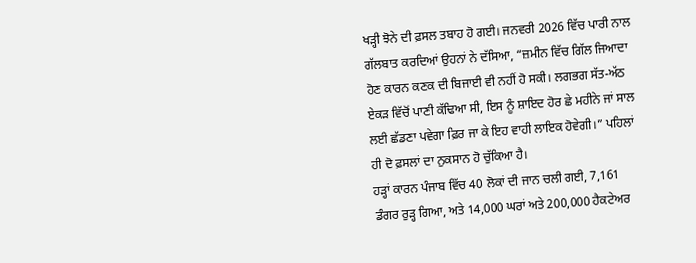ਖੜ੍ਹੀ ਝੋਨੇ ਦੀ ਫ਼ਸਲ ਤਬਾਹ ਹੋ ਗਈ। ਜਨਵਰੀ 2026 ਵਿੱਚ ਪਾਰੀ ਨਾਲ ਗੱਲਬਾਤ ਕਰਦਿਆਂ ਉਹਨਾਂ ਨੇ ਦੱਸਿਆ, “ਜ਼ਮੀਨ ਵਿੱਚ ਗਿੱਲ ਜਿਆਦਾ ਹੋਣ ਕਾਰਨ ਕਣਕ ਦੀ ਬਿਜਾਈ ਵੀ ਨਹੀਂ ਹੋ ਸਕੀ। ਲਗਭਗ ਸੱਤ-ਅੱਠ ਏਕੜ ਵਿੱਚੋਂ ਪਾਣੀ ਕੱਢਿਆ ਸੀ, ਇਸ ਨੂੰ ਸ਼ਾਇਦ ਹੋਰ ਛੇ ਮਹੀਨੇ ਜਾਂ ਸਾਲ ਲਈ ਛੱਡਣਾ ਪਵੇਗਾ ਫ਼ਿਰ ਜਾ ਕੇ ਇਹ ਵਾਹੀ ਲਾਇਕ ਹੋਵੇਗੀ।” ਪਹਿਲਾਂ ਹੀ ਦੋ ਫ਼ਸਲਾਂ ਦਾ ਨੁਕਸਾਨ ਹੋ ਚੁੱਕਿਆ ਹੈ।
ਹੜ੍ਹਾਂ ਕਾਰਨ ਪੰਜਾਬ ਵਿੱਚ 40 ਲੋਕਾਂ ਦੀ ਜਾਨ ਚਲੀ ਗਈ, 7,161 ਡੰਗਰ ਰੁੜ੍ਹ ਗਿਆ, ਅਤੇ 14,000 ਘਰਾਂ ਅਤੇ 200,000 ਹੈਕਟੇਅਰ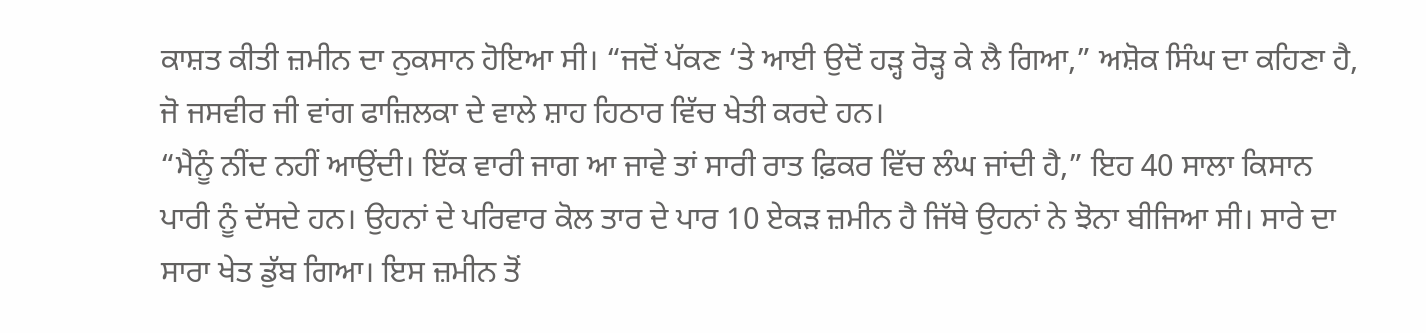ਕਾਸ਼ਤ ਕੀਤੀ ਜ਼ਮੀਨ ਦਾ ਨੁਕਸਾਨ ਹੋਇਆ ਸੀ। “ਜਦੋਂ ਪੱਕਣ ‘ਤੇ ਆਈ ਉਦੋਂ ਹੜ੍ਹ ਰੋੜ੍ਹ ਕੇ ਲੈ ਗਿਆ,” ਅਸ਼ੋਕ ਸਿੰਘ ਦਾ ਕਹਿਣਾ ਹੈ, ਜੋ ਜਸਵੀਰ ਜੀ ਵਾਂਗ ਫਾਜ਼ਿਲਕਾ ਦੇ ਵਾਲੇ ਸ਼ਾਹ ਹਿਠਾਰ ਵਿੱਚ ਖੇਤੀ ਕਰਦੇ ਹਨ।
“ਮੈਨੂੰ ਨੀਂਦ ਨਹੀਂ ਆਉਂਦੀ। ਇੱਕ ਵਾਰੀ ਜਾਗ ਆ ਜਾਵੇ ਤਾਂ ਸਾਰੀ ਰਾਤ ਫ਼ਿਕਰ ਵਿੱਚ ਲੰਘ ਜਾਂਦੀ ਹੈ,” ਇਹ 40 ਸਾਲਾ ਕਿਸਾਨ ਪਾਰੀ ਨੂੰ ਦੱਸਦੇ ਹਨ। ਉਹਨਾਂ ਦੇ ਪਰਿਵਾਰ ਕੋਲ ਤਾਰ ਦੇ ਪਾਰ 10 ਏਕੜ ਜ਼ਮੀਨ ਹੈ ਜਿੱਥੇ ਉਹਨਾਂ ਨੇ ਝੋਨਾ ਬੀਜਿਆ ਸੀ। ਸਾਰੇ ਦਾ ਸਾਰਾ ਖੇਤ ਡੁੱਬ ਗਿਆ। ਇਸ ਜ਼ਮੀਨ ਤੋਂ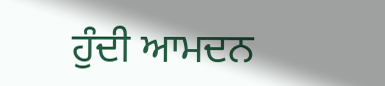ਹੁੰਦੀ ਆਮਦਨ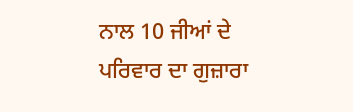ਨਾਲ 10 ਜੀਆਂ ਦੇ ਪਰਿਵਾਰ ਦਾ ਗੁਜ਼ਾਰਾ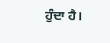ਹੁੰਦਾ ਹੈ।